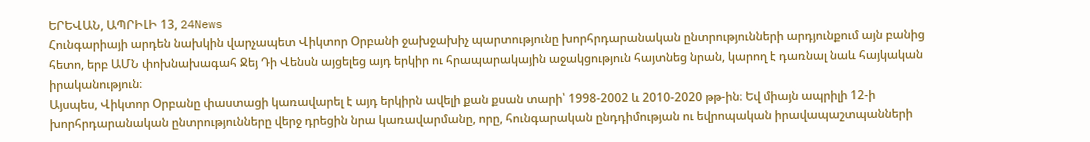ԵՐԵՎԱՆ, ԱՊՐԻԼԻ 13, 24News
Հունգարիայի արդեն նախկին վարչապետ Վիկտոր Օրբանի ջախջախիչ պարտությունը խորհրդարանական ընտրությունների արդյունքում այն բանից հետո, երբ ԱՄՆ փոխնախագահ Ջեյ Դի Վենսն այցելեց այդ երկիր ու հրապարակային աջակցություն հայտնեց նրան, կարող է դառնալ նաև հայկական իրականություն։
Այսպես, Վիկտոր Օրբանը փաստացի կառավարել է այդ երկիրն ավելի քան քսան տարի՝ 1998-2002 և 2010-2020 թթ-ին։ Եվ միայն ապրիլի 12-ի խորհրդարանական ընտրությունները վերջ դրեցին նրա կառավարմանը, որը, հունգարական ընդդիմության ու եվրոպական իրավապաշտպանների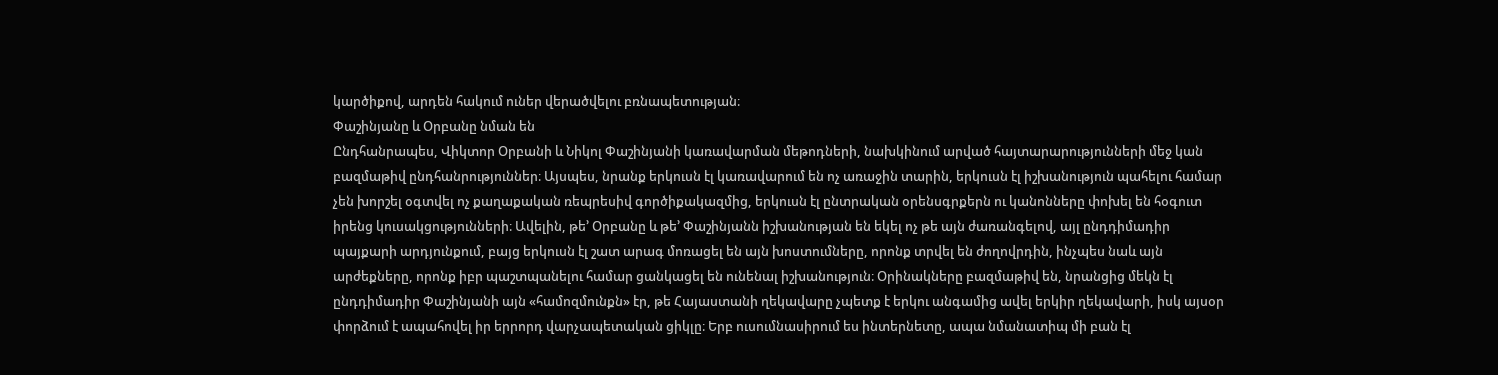կարծիքով, արդեն հակում ուներ վերածվելու բռնապետության։
Փաշինյանը և Օրբանը նման են
Ընդհանրապես, Վիկտոր Օրբանի և Նիկոլ Փաշինյանի կառավարման մեթոդների, նախկինում արված հայտարարությունների մեջ կան բազմաթիվ ընդհանրություններ։ Այսպես, նրանք երկուսն էլ կառավարում են ոչ առաջին տարին, երկուսն էլ իշխանություն պահելու համար չեն խորշել օգտվել ոչ քաղաքական ռեպրեսիվ գործիքակազմից, երկուսն էլ ընտրական օրենսգրքերն ու կանոնները փոխել են հօգուտ իրենց կուսակցությունների։ Ավելին, թե’ Օրբանը և թե’ Փաշինյանն իշխանության են եկել ոչ թե այն ժառանգելով, այլ ընդդիմադիր պայքարի արդյունքում, բայց երկուսն էլ շատ արագ մոռացել են այն խոստումները, որոնք տրվել են ժողովրդին, ինչպես նաև այն արժեքները, որոնք իբր պաշտպանելու համար ցանկացել են ունենալ իշխանություն։ Օրինակները բազմաթիվ են, նրանցից մեկն էլ ընդդիմադիր Փաշինյանի այն «համոզմունքն» էր, թե Հայաստանի ղեկավարը չպետք է երկու անգամից ավել երկիր ղեկավարի, իսկ այսօր փորձում է ապահովել իր երրորդ վարչապետական ցիկլը։ Երբ ուսումնասիրում ես ինտերնետը, ապա նմանատիպ մի բան էլ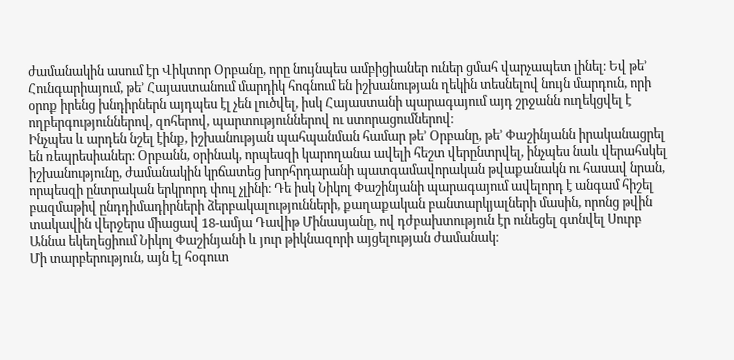ժամանակին ասում էր Վիկտոր Օրբանը, որը նույնպես ամբիցիաներ ուներ ցմահ վարչապետ լինել։ Եվ թե’ Հունգարիայում, թե’ Հայաստանում մարդիկ հոգնում են իշխանության ղեկին տեսնելով նույն մարդուն, որի օրոք իրենց խնդիրներն այդպես էլ չեն լուծվել, իսկ Հայաստանի պարագայում այդ շրջանն ուղեկցվել է ողբերգություններով, զոհերով, պարտություններով ու ստորացումներով։
Ինչպես և արդեն նշել էինք, իշխանության պահպանման համար թե’ Օրբանը, թե’ Փաշինյանն իրականացրել են ռեպրեսիաներ։ Օրբանն, օրինակ, որպեսզի կարողանա ավելի հեշտ վերընտրվել, ինչպես նաև վերահսկել իշխանությունը, ժամանակին կրճատեց խորհրդարանի պատգամավորական թվաքանակն ու հասավ նրան, որպեսզի ընտրական երկրորդ փուլ չլինի։ Դե իսկ Նիկոլ Փաշինյանի պարագայում ավելորդ է անգամ հիշել բազմաթիվ ընդդիմադիրների ձերբակալությունների, քաղաքական բանտարկյալների մասին, որոնց թվին տակավին վերջերս միացավ 18-ամյա Դավիթ Մինասյանը, ով դժբախտություն էր ունեցել գտնվել Սուրբ Աննա եկեղեցիում Նիկոլ Փաշինյանի և յուր թիկնազորի այցելության ժամանակ։
Մի տարբերություն, այն էլ հօգուտ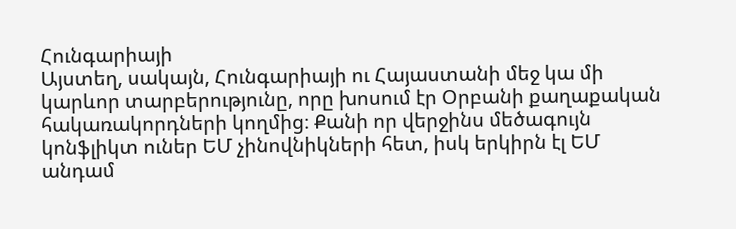Հունգարիայի
Այստեղ, սակայն, Հունգարիայի ու Հայաստանի մեջ կա մի կարևոր տարբերությունը, որը խոսում էր Օրբանի քաղաքական հակառակորդների կողմից։ Քանի որ վերջինս մեծագույն կոնֆլիկտ ուներ ԵՄ չինովնիկների հետ, իսկ երկիրն էլ ԵՄ անդամ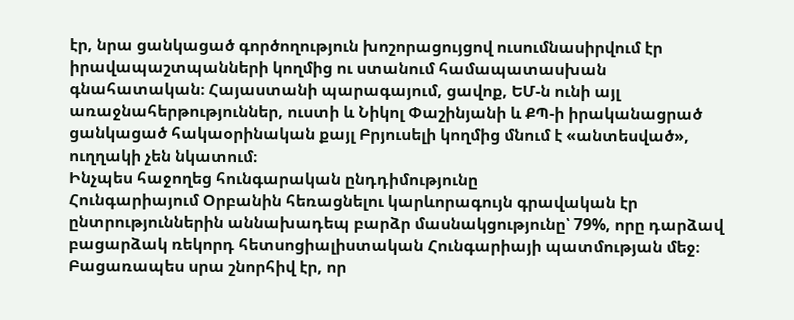էր, նրա ցանկացած գործողություն խոշորացույցով ուսումնասիրվում էր իրավապաշտպանների կողմից ու ստանում համապատասխան գնահատական։ Հայաստանի պարագայում, ցավոք, ԵՄ-ն ունի այլ առաջնահերթություններ, ուստի և Նիկոլ Փաշինյանի և ՔՊ-ի իրականացրած ցանկացած հակաօրինական քայլ Բրյուսելի կողմից մնում է «անտեսված», ուղղակի չեն նկատում։
Ինչպես հաջողեց հունգարական ընդդիմությունը
Հունգարիայում Օրբանին հեռացնելու կարևորագույն գրավական էր ընտրություններին աննախադեպ բարձր մասնակցությունը՝ 79%, որը դարձավ բացարձակ ռեկորդ հետսոցիալիստական Հունգարիայի պատմության մեջ։ Բացառապես սրա շնորհիվ էր, որ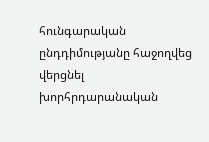հունգարական ընդդիմությանը հաջողվեց վերցնել խորհրդարանական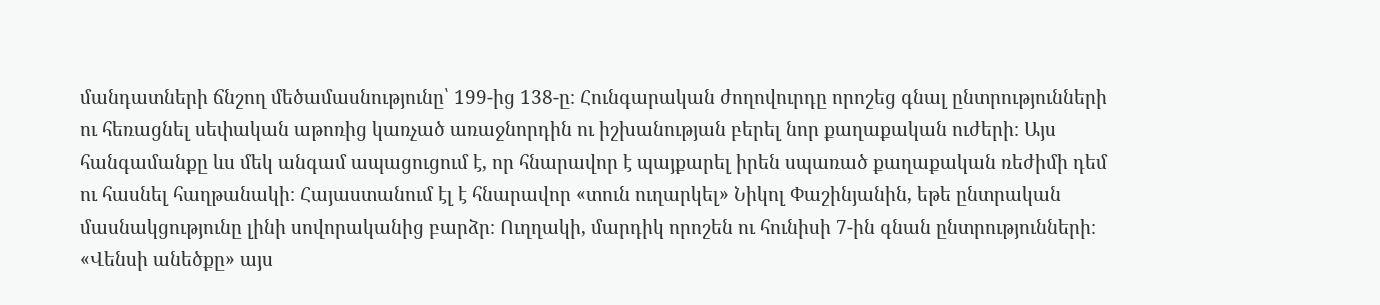մանդատների ճնշող մեծամասնությունը՝ 199-ից 138-ը։ Հունգարական ժողովուրդը որոշեց գնալ ընտրությունների ու հեռացնել սեփական աթոռից կառչած առաջնորդին ու իշխանության բերել նոր քաղաքական ուժերի։ Այս հանգամանքը ևս մեկ անգամ ապացուցում է, որ հնարավոր է պայքարել իրեն սպառած քաղաքական ռեժիմի դեմ ու հասնել հաղթանակի։ Հայաստանում էլ է հնարավոր «տուն ուղարկել» Նիկոլ Փաշինյանին, եթե ընտրական մասնակցությունը լինի սովորականից բարձր։ Ուղղակի, մարդիկ որոշեն ու հունիսի 7-ին գնան ընտրությունների։ «Վենսի անեծքը» այս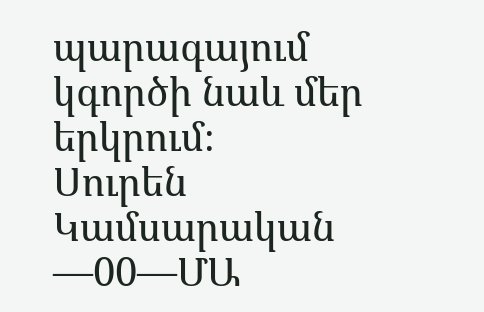պարագայում կգործի նաև մեր երկրում։
Սուրեն Կամսարական
—00—ՄԱ